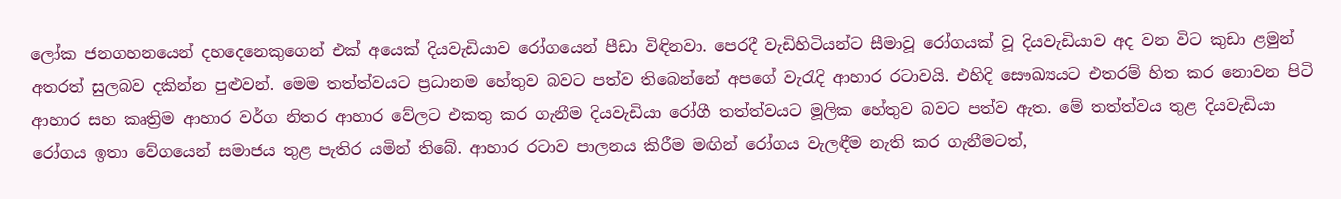ලෝක ජනගහනයෙන් දහදෙනෙකුගෙන් එක් අයෙක් දියවැඩියාව රෝගයෙන් පීඩා විඳිනවා. පෙරදී වැඩිහිටියන්ට සීමාවූ රෝගයක් වූ දියවැඩියාව අද වන විට කුඩා ළමුන් අතරත් සුලබව දකින්න පුළුවන්. මෙම තත්ත්වයට ප්‍රධානම හේතුව බවට පත්ව තිබෙන්නේ අපගේ වැරැදි ආහාර රටාවයි. එහිදි සෞඛ්‍යයට එතරම් හිත කර නොවන පිටි ආහාර සහ කෘත්‍රිම ආහාර වර්ග නිතර ආහාර වේලට එකතු කර ගැනීම දියවැඩියා රෝගී තත්ත්වයට මූලික හේතුව බවට පත්ව ඇත. මේ තත්ත්වය තුළ දියවැඩියා රෝගය ඉතා වේගයෙන් සමාජය තුළ පැතිර යමින් තිබේ. ආහාර රටාව පාලනය කිරීම මඟින් රෝගය වැලඳීම නැති කර ගැනීමටත්,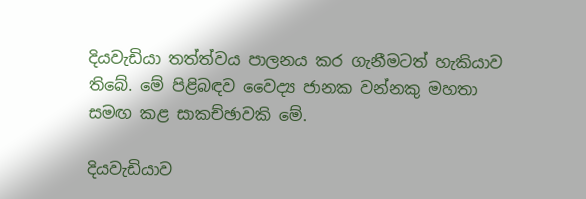දියවැඩියා තත්ත්වය පාලනය කර ගැනීමටත් හැකියාව තිබේ. මේ පිළිබඳව වෛද්‍ය ජානක වන්නකු මහතා සමඟ කළ සාකච්ඡාවකි මේ.

දියවැඩියාව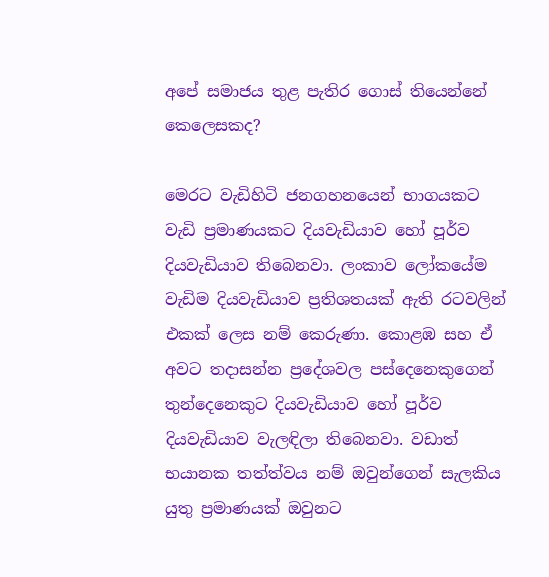අපේ සමාජය තුළ පැතිර ගොස් තියෙන්නේ කෙලෙසකද?

මෙරට වැඩිහිටි ජනගහනයෙන් භාගයකට වැඩි ප්‍රමාණයකට දියවැඩියාව හෝ පූර්ව දියවැඩියාව තිබෙනවා. ලංකාව ලෝකයේම වැඩිම දියවැඩියාව ප්‍රතිශතයක් ඇති රටවලින් එකක් ලෙස නම් කෙරුණා. කොළඹ සහ ඒ අවට තදාසන්න ප්‍රදේශවල පස්දෙනෙකුගෙන් තුන්දෙනෙකුට දියවැඩියාව හෝ පූර්ව දියවැඩියාව වැලඳිලා තිබෙනවා. වඩාත් භයානක තත්ත්වය නම් ඔවුන්ගෙන් සැලකිය යුතු ප්‍රමාණයක් ඔවුනට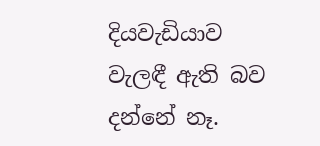දියවැඩියාව වැලඳී ඇති බව දන්නේ නෑ.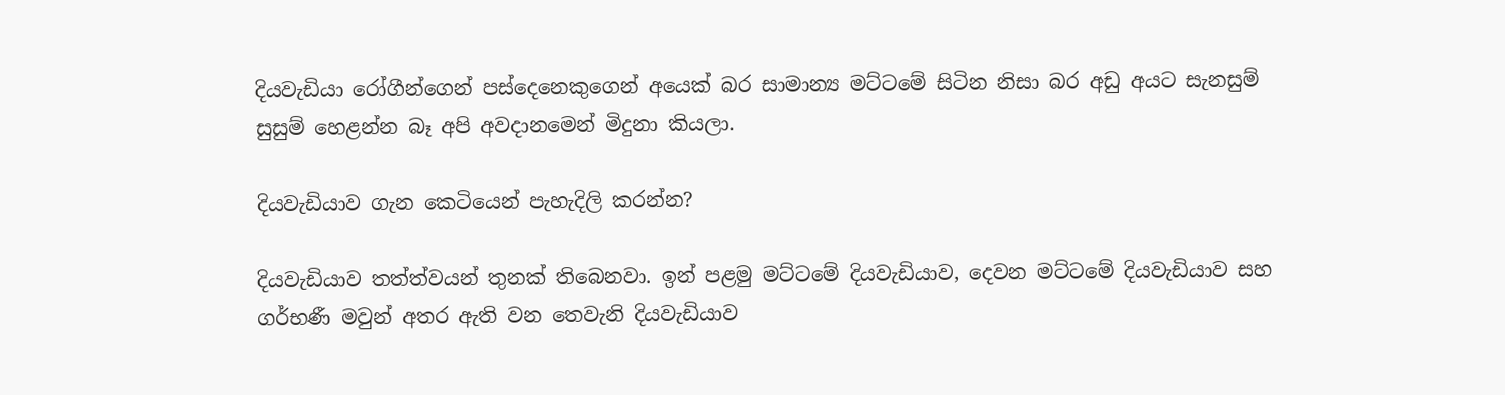දියවැඩියා රෝගීන්ගෙන් පස්දෙනෙකුගෙන් අයෙක් බර සාමාන්‍ය මට්ටමේ සිටින නිසා බර අඩු අයට සැනසුම් සුසුම් හෙළන්න බෑ අපි අවදානමෙන් මිදුනා කියලා.

දියවැඩියාව ගැන කෙටියෙන් පැහැදිලි කරන්න?

දියවැඩියාව තත්ත්වයන් තුනක් තිබෙනවා. ඉන් පළමු මට්ටමේ දියවැඩියාව, දෙවන මට්ටමේ දියවැඩියාව සහ ගර්භණී මවුන් අතර ඇති වන තෙවැනි දියවැඩියාව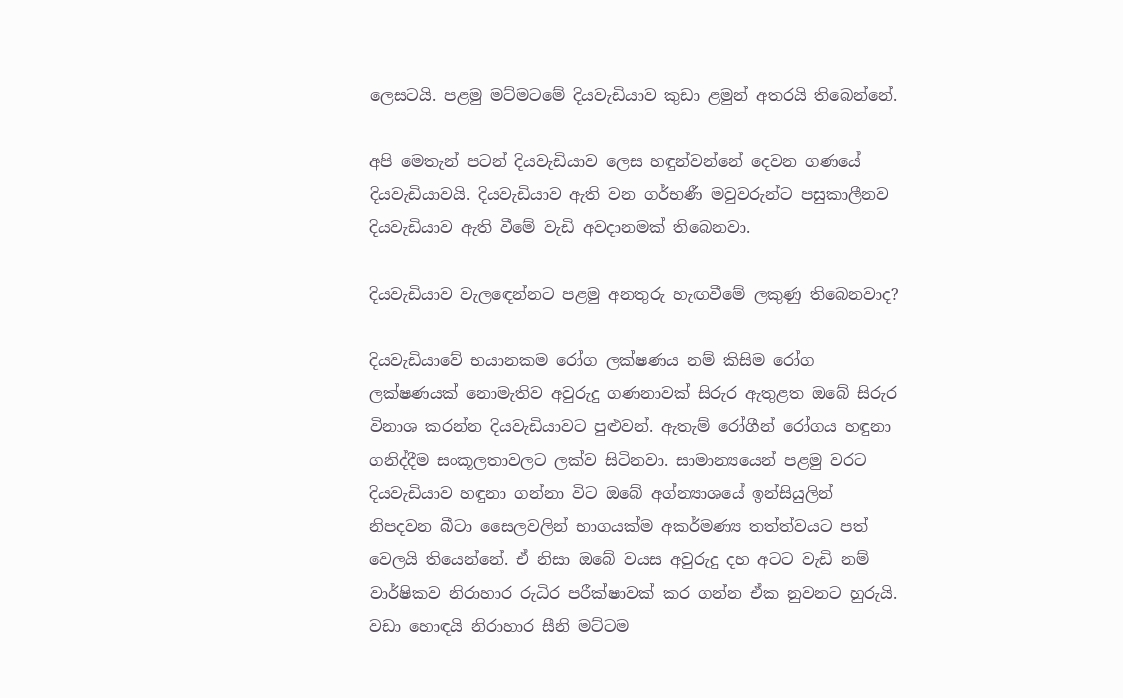ලෙසටයි. පළමු මට්මටමේ දියවැඩියාව කුඩා ළමුන් අතරයි තිබෙන්නේ.

අපි මෙතැන් පටන් දියවැඩියාව ලෙස හඳුන්වන්නේ දෙවන ගණයේ දියවැඩියාවයි. දියවැඩියාව ඇති වන ගර්භණී මවුවරුන්ට පසුකාලීනව දියවැඩියාව ඇති වීමේ වැඩි අවදානමක් තිබෙනවා.

දියවැඩියාව වැලඳෙන්නට පළමු අනතුරු හැඟවීමේ ලකුණු තිබෙනවාද?

දියවැඩියාවේ භයානකම රෝග ලක්ෂණය නම් කිසිම රෝග ලක්ෂණයක් නොමැතිව අවුරුදු ගණනාවක් සිරුර ඇතුළත ඔබේ සිරුර විනාශ කරන්න දියවැඩියාවට පුළුවන්. ඇතැම් රෝගීන් රෝගය හඳුනා ගනිද්දීම සංකූලතාවලට ලක්ව සිටිනවා. සාමාන්‍යයෙන් පළමු වරට දියවැඩියාව හඳුනා ගන්නා විට ඔබේ අග්න්‍යාශයේ ඉන්සියුලින් නිපදවන බීටා සෛලවලින් භාගයක්ම අකර්මණ්‍ය තත්ත්වයට පත් වෙලයි තියෙන්නේ. ඒ නිසා ඔබේ වයස අවුරුදු දහ අටට වැඩි නම් වාර්ෂිකව නිරාහාර රුධිර පරීක්ෂාවක් කර ගන්න ඒක නුවනට හුරුයි. වඩා හොඳයි නිරාහාර සීනි මට්ටම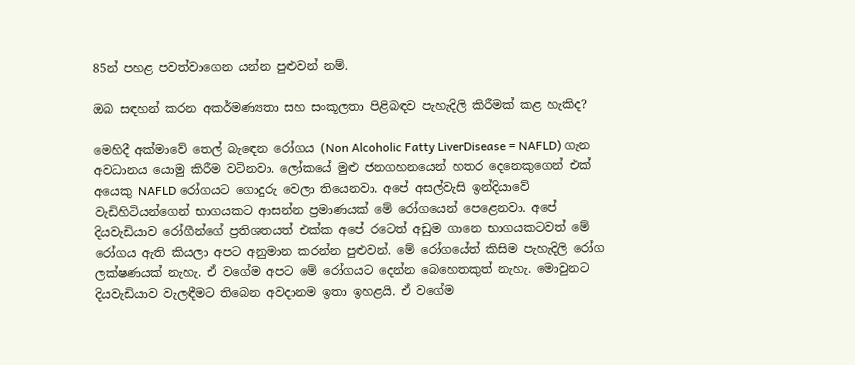85න් පහළ පවත්වාගෙන යන්න පුළුවන් නම්.

ඔබ සඳහන් කරන අකර්මණ්‍යතා සහ සංකූලතා පිළිබඳව පැහැදිලි කිරීමක් කළ හැකිද?

මෙහිදී අක්මාවේ තෙල් බැඳෙන රෝගය (Non Alcoholic Fatty LiverDisease = NAFLD) ගැන අවධානය යොමු කිරීම වටිනවා. ලෝකයේ මුළු ජනගහනයෙන් හතර දෙනෙකුගෙන් එක් අයෙකු NAFLD රෝගයට ගොදුරු වෙලා තියෙනවා. අපේ අසල්වැසි ඉන්දියාවේ වැඩිහිටියන්ගෙන් භාගයකට ආසන්න ප්‍රමාණයක් මේ රෝගයෙන් පෙළෙනවා. අපේ දියවැඩියාව රෝගීන්ගේ ප්‍රතිශතයත් එක්ක අපේ රටෙත් අඩුම ගානෙ භාගයකටවත් මේ රෝගය ඇති කියලා අපට අනුමාන කරන්න පුළුවන්. මේ රෝගයේත් කිසිම පැහැදිලි රෝග ලක්ෂණයක් නැහැ. ඒ වගේම අපට මේ රෝගයට දෙන්න බෙහෙතකුත් නැහැ. මොවුනට දියවැඩියාව වැලඳීමට තිබෙන අවදානම ඉතා ඉහළයි. ඒ වගේම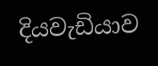දියවැඩියාව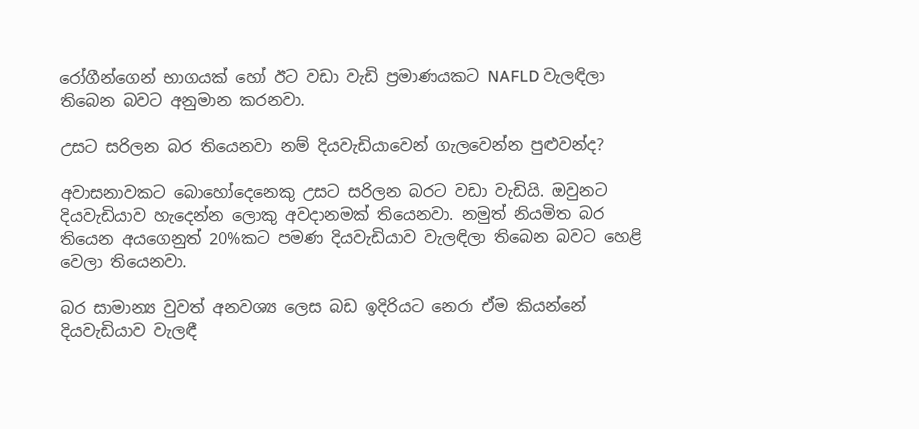රෝගීන්ගෙන් භාගයක් හෝ ඊට වඩා වැඩි ප්‍රමාණයකට NAFLD වැලඳිලා තිබෙන බවට අනුමාන කරනවා.

උසට සරිලන බර තියෙනවා නම් දියවැඩියාවෙන් ගැලවෙන්න පුළුවන්ද?

අවාසනාවකට බොහෝදෙනෙකු උසට සරිලන බරට වඩා වැඩියි. ඔවුනට දියවැඩියාව හැදෙන්න ලොකු අවදානමක් තියෙනවා. නමුත් නියමිත බර තියෙන අයගෙනුත් 20%කට පමණ දියවැඩියාව වැලඳිලා තිබෙන බවට හෙළි වෙලා තියෙනවා.

බර සාමාන්‍ය වුවත් අනවශ්‍ය ලෙස බඩ ඉදිරියට නෙරා ඒම කියන්නේ දියවැඩියාව වැලඳී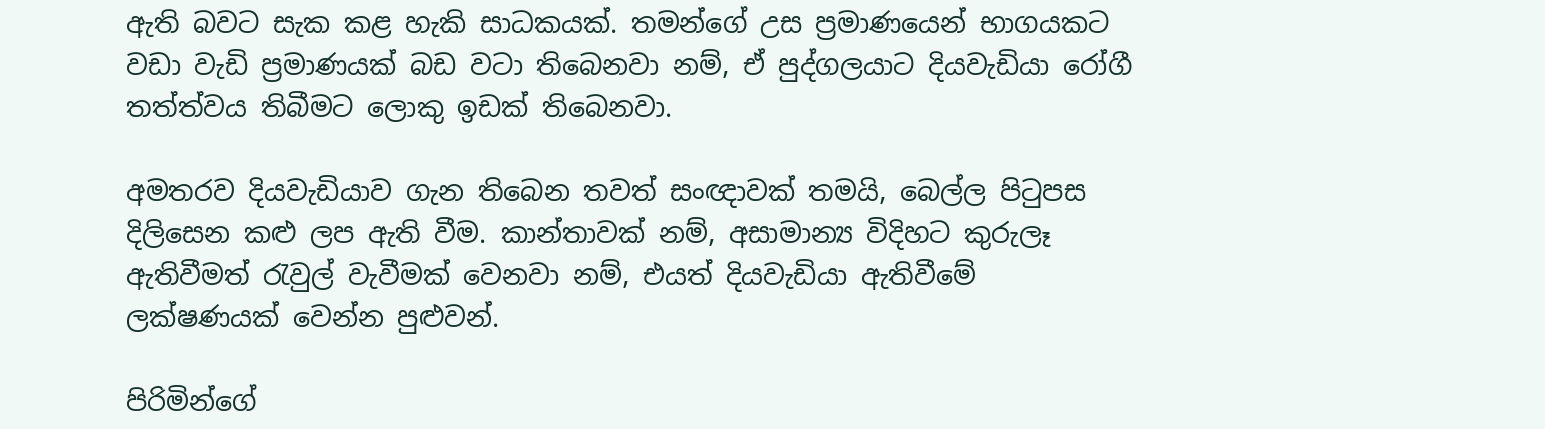ඇති බවට සැක කළ හැකි සාධකයක්. තමන්ගේ උස ප්‍රමාණයෙන් භාගයකට වඩා වැඩි ප්‍රමාණයක් බඩ වටා තිබෙනවා නම්, ඒ පුද්ගලයාට දියවැඩියා රෝගී තත්ත්වය තිබීමට ලොකු ඉඩක් තිබෙනවා.

අමතරව දියවැඩියාව ගැන තිබෙන තවත් සංඥාවක් තමයි, බෙල්ල පිටුපස දිලිසෙන කළු ලප ඇති වීම. කාන්තාවක් නම්, අසාමාන්‍ය විදිහට කුරුලෑ ඇතිවීමත් රැවුල් වැවීමක් වෙනවා නම්, එයත් දියවැඩියා ඇතිවීමේ ලක්ෂණයක් වෙන්න පුළුවන්.

පිරිමින්ගේ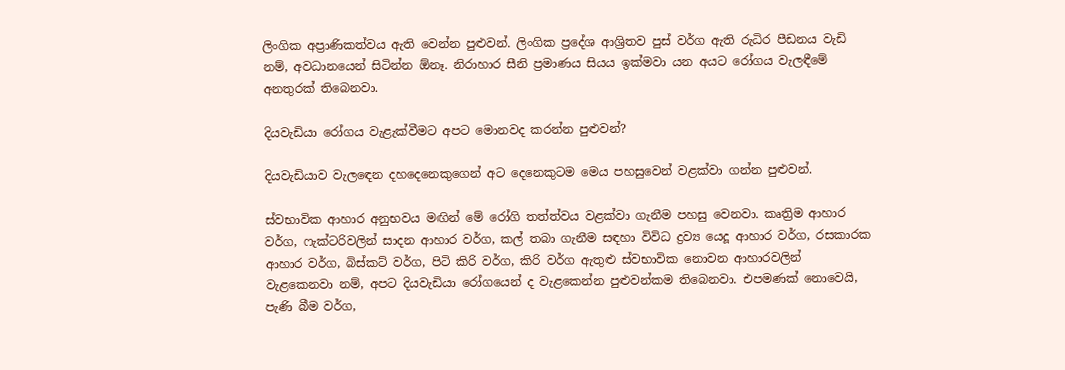ලිංගික අප්‍රාණිකත්වය ඇති වෙන්න පුළුවන්. ලිංගික ප්‍රදේශ ආශ්‍රිතව පුස් වර්ග ඇති රුධිර පීඩනය වැඩි නම්, අවධානයෙන් සිටින්න ඕනෑ. නිරාහාර සීනි ප්‍රමාණය සියය ඉක්මවා යන අයට රෝගය වැලඳීමේ අනතුරක් තිබෙනවා.

දියවැඩියා රෝගය වැළැක්වීමට අපට මොනවද කරන්න පුළුවන්?

දියවැඩියාව වැලඳෙන දහදෙනෙකුගෙන් අට දෙනෙකුටම මෙය පහසුවෙන් වළක්වා ගන්න පුළුවන්.

ස්වභාවික ආහාර අනුභවය මඟින් මේ රෝගි තත්ත්වය වළක්වා ගැනීම පහසු වෙනවා. කෘත්‍රිම ආහාර වර්ග, ෆැක්ටරිවලින් සාදන ආහාර වර්ග, කල් තබා ගැනීම සඳහා විවිධ ද්‍රව්‍ය යෙදූ ආහාර වර්ග, රසකාරක ආහාර වර්ග, බිස්කට් වර්ග, පිටි කිරි වර්ග, කිරි වර්ග ඇතුළු ස්වභාවික නොවන ආහාරවලින් වැළකෙනවා නම්, අපට දියවැඩියා රෝගයෙන් ද වැළකෙන්න පුළුවන්කම තිබෙනවා. එපමණක් නොවෙයි, පැණි බීම වර්ග,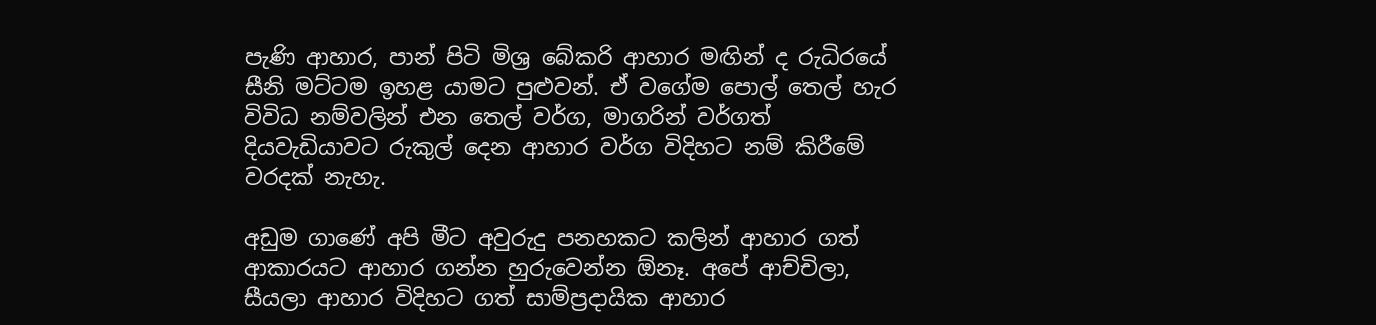පැණි ආහාර, පාන් පිටි මිශ්‍ර බේකරි ආහාර මඟින් ද රුධිරයේ සීනි මට්ටම ඉහළ යාමට පුළුවන්. ඒ වගේම පොල් තෙල් හැර විවිධ නම්වලින් එන තෙල් වර්ග, මාගරින් වර්ගත් දියවැඩියාවට රුකුල් දෙන ආහාර වර්ග විදිහට නම් කිරීමේ වරදක් නැහැ.

අඩුම ගාණේ අපි මීට අවුරුදු පනහකට කලින් ආහාර ගත් ආකාරයට ආහාර ගන්න හුරුවෙන්න ඕනෑ. අපේ ආච්චිලා, සීයලා ආහාර විදිහට ගත් සාම්ප්‍රදායික ආහාර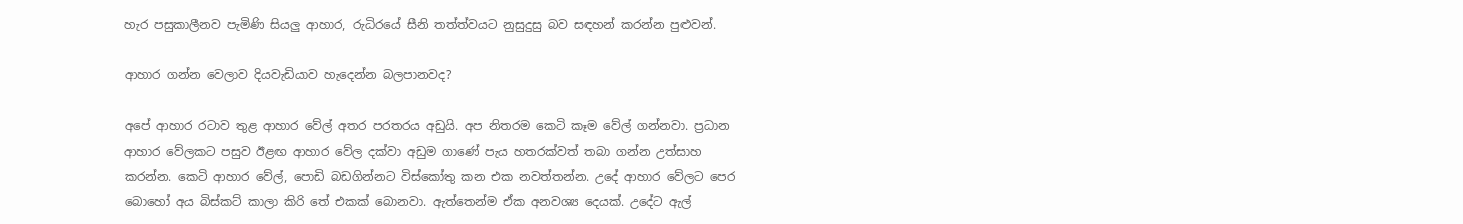හැර පසුකාලීනව පැමිණි සියලු ආහාර, රුධිරයේ සීනි තත්ත්වයට නුසුදුසු බව සඳහන් කරන්න පුළුවන්.

ආහාර ගන්න වෙලාව දියවැඩියාව හැදෙන්න බලපානවද?

අපේ ආහාර රටාව තුළ ආහාර වේල් අතර පරතරය අඩුයි. අප නිතරම කෙටි කෑම වේල් ගන්නවා. ප්‍රධාන ආහාර වේලකට පසුව ඊළඟ ආහාර වේල දක්වා අඩුම ගාණේ පැය හතරක්වත් තබා ගන්න උත්සාහ කරන්න. කෙටි ආහාර වේල්, පොඩි බඩගින්නට විස්කෝතු කන එක නවත්තන්න. උදේ ආහාර වේලට පෙර බොහෝ අය බිස්කට් කාලා කිරි තේ එකක් බොනවා. ඇත්තෙන්ම ඒක අනවශ්‍ය දෙයක්. උදේට ඇල්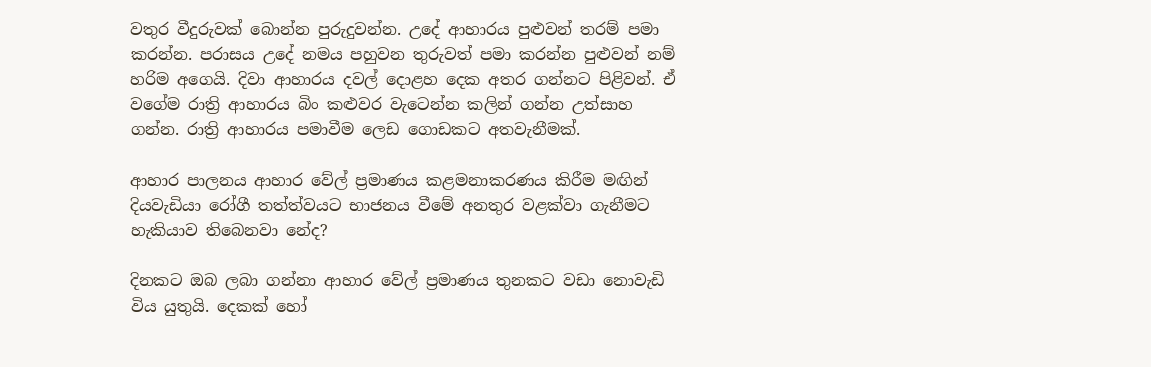වතුර වීදුරුවක් බොන්න පුරුදුවන්න. උදේ ආහාරය පුළුවන් තරම් පමා කරන්න. පරාසය උදේ නමය පහුවන තුරුවත් පමා කරන්න පුළුවන් නම් හරිම අගෙයි. දිවා ආහාරය දවල් දොළහ දෙක අතර ගන්නට පිළිවන්. ඒ වගේම රාත්‍රි ආහාරය බිං කළුවර වැටෙන්න කලින් ගන්න උත්සාහ ගන්න. රාත්‍රි ආහාරය පමාවීම ලෙඩ ගොඩකට අතවැනීමක්.

ආහාර පාලනය ආහාර වේල් ප්‍රමාණය කළමනාකරණය කිරීම මඟින් දියවැඩියා රෝගී තත්ත්වයට භාජනය වීමේ අනතුර වළක්වා ගැනීමට හැකියාව තිබෙනවා නේද?

දිනකට ඔබ ලබා ගන්නා ආහාර වේල් ප්‍රමාණය තුනකට වඩා නොවැඩි විය යුතුයි. දෙකක් හෝ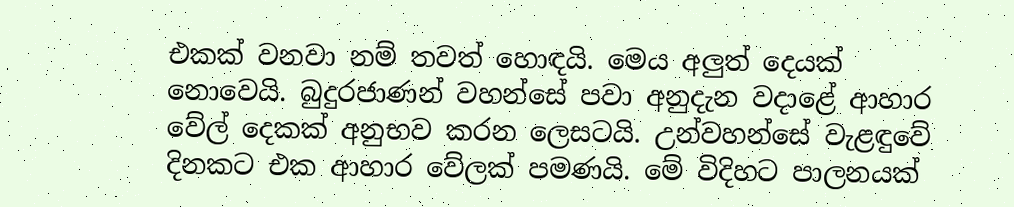එකක් වනවා නම් තවත් හොඳයි. මෙය අලුත් දෙයක් නොවෙයි. බුදුරජාණන් වහන්සේ පවා අනුදැන වදාළේ ආහාර වේල් දෙකක් අනුභව කරන ලෙසටයි. උන්වහන්සේ වැළඳුවේ දිනකට එක ආහාර වේලක් පමණයි. මේ විදිහට පාලනයක්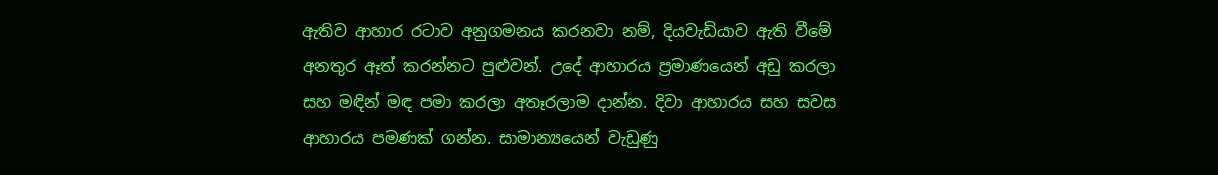ඇතිව ආහාර රටාව අනුගමනය කරනවා නම්, දියවැඩියාව ඇති වීමේ අනතුර ඈත් කරන්නට පුළුවන්. උදේ ආහාරය ප්‍රමාණයෙන් අඩු කරලා සහ මඳින් මඳ පමා කරලා අතෑරලාම දාන්න. දිවා ආහාරය සහ සවස ආහාරය පමණක් ගන්න. සාමාන්‍යයෙන් වැඩුණු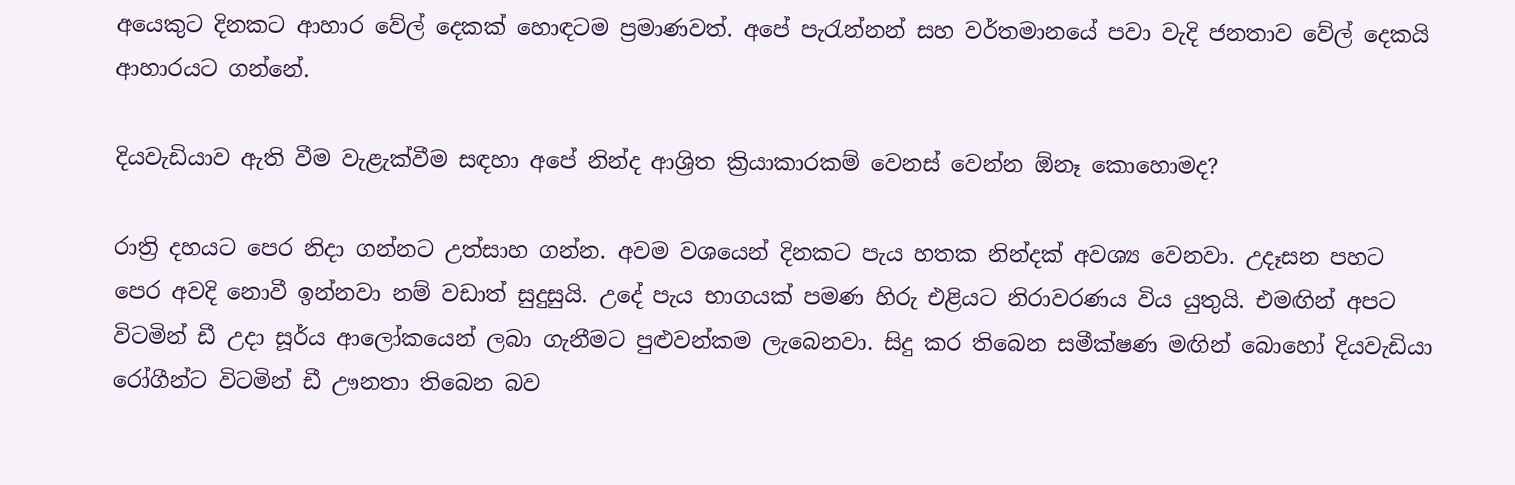අයෙකුට දිනකට ආහාර වේල් දෙකක් හොඳටම ප්‍රමාණවත්. අපේ පැරැන්නන් සහ වර්තමානයේ පවා වැදි ජනතාව වේල් දෙකයි ආහාරයට ගන්නේ.

දියවැඩියාව ඇති වීම වැළැක්වීම සඳහා අපේ නින්ද ආශ්‍රිත ක්‍රියාකාරකම් වෙනස් වෙන්න ඕනෑ කොහොමද?

රාත්‍රි දහයට පෙර නිදා ගන්නට උත්සාහ ගන්න. අවම වශයෙන් දිනකට පැය හතක නින්දක් අවශ්‍ය වෙනවා. උදෑසන පහට පෙර අවදි නොවී ඉන්නවා නම් වඩාත් සුදුසුයි. උදේ පැය භාගයක් පමණ හිරු එළියට නිරාවරණය විය යුතුයි. එමඟින් අපට විටමින් ඩී උදා සූර්ය ආලෝකයෙන් ලබා ගැනීමට පුළුවන්කම ලැබෙනවා. සිදු කර තිබෙන සමීක්ෂණ මඟින් බොහෝ දියවැඩියා රෝගීන්ට විටමින් ඩී ඌනතා තිබෙන බව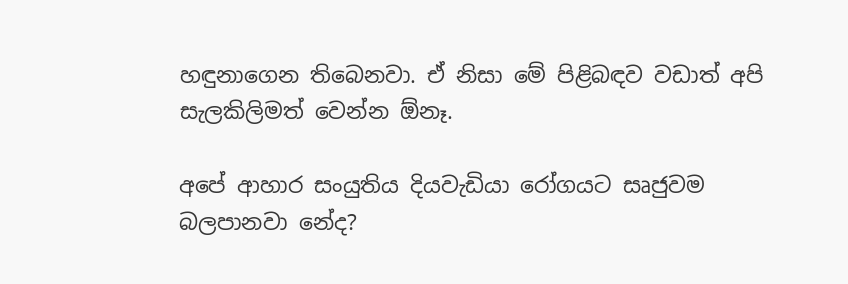හඳුනාගෙන තිබෙනවා. ඒ නිසා මේ පිළිබඳව වඩාත් අපි සැලකිලිමත් වෙන්න ඕනෑ.

අපේ ආහාර සංයුතිය දියවැඩියා රෝගයට සෘජුවම බලපානවා නේද?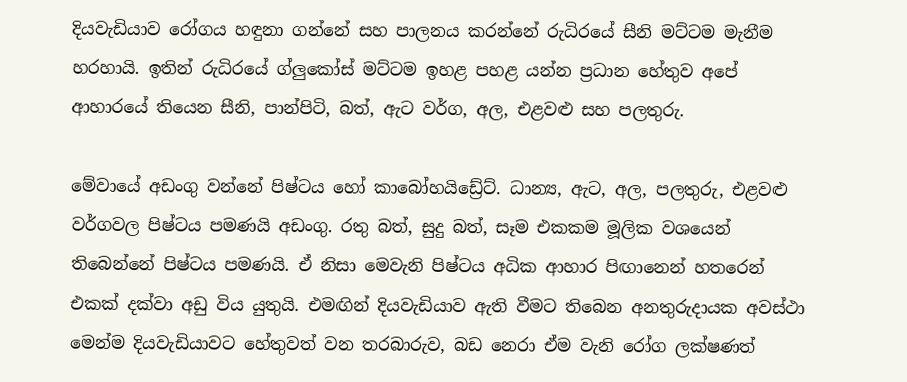දියවැඩියාව රෝගය හඳුනා ගන්නේ සහ පාලනය කරන්නේ රුධිරයේ සීනි මට්ටම මැනීම හරහායි. ඉතින්‍ රුධිරයේ ග්ලුකෝස් මට්ටම ඉහළ පහළ යන්න ප්‍රධාන හේතුව අපේ ආහාරයේ තියෙන සීනි, පාන්පිටි, බත්, ඇට වර්ග, අල, එළවළු සහ පලතුරු.

මේවායේ අඩංගු වන්නේ පිෂ්ටය හෝ කාබෝහයිඩ්‍රේට්. ධාන්‍ය, ඇට, අල, පලතුරු, එළවළු වර්ගවල පිෂ්ටය පමණයි අඩංගු. රතු බත්, සුදු බත්, සෑම එකකම මූලික වශයෙන් තිබෙන්නේ පිෂ්ටය පමණයි. ඒ නිසා මෙවැනි පිෂ්ටය අධික ආහාර පිඟානෙන් හතරෙන් එකක් දක්වා අඩු විය යුතුයි. එමඟින් දියවැඩියාව ඇති වීමට තිබෙන අනතුරුදායක අවස්ථා මෙන්ම දියවැඩියාවට හේතුවත් වන තරබාරුව, බඩ නෙරා ඒම වැනි රෝග ලක්ෂණත්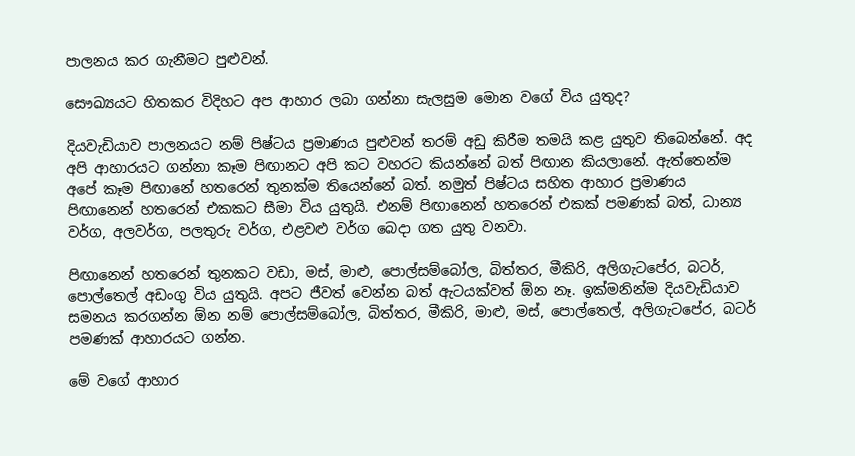පාලනය කර ගැනීමට පුළුවන්.

සෞඛ්‍යයට හිතකර විදිහට අප ආහාර ලබා ගන්නා සැලසුම මොන වගේ විය යුතුද?

දියවැඩියාව පාලනයට නම් පිෂ්ටය ප්‍රමාණය පුළුවන් තරම් අඩු කිරීම තමයි කළ යුතුව තිබෙන්නේ. අද අපි ආහාරයට ගන්නා කෑම පිඟානට අපි කට වහරට කියන්නේ බත් පිඟාන කියලානේ. ඇත්තෙන්ම අපේ කෑම පිඟානේ හතරෙන් තුනක්ම තියෙන්නේ බත්. නමුත් පිෂ්ටය සහිත ආහාර ප්‍රමාණය පිඟානෙන් හතරෙන් එකකට සීමා විය යුතුයි. එනම් පිඟානෙන් හතරෙන් එකක් පමණක් බත්, ධාන්‍ය වර්ග, අලවර්ග, පලතුරු වර්ග, එළවළු වර්ග බෙදා ගත යුතු වනවා.

පිඟානෙන් හතරෙන් තුනකට වඩා, මස්, මාළු, පොල්සම්බෝල, බිත්තර, මීකිරි, අලිගැටපේර, බටර්, පොල්තෙල් අඩංගු විය යුතුයි. අපට ජීවත් වෙන්න බත් ඇටයක්වත් ඕන නෑ. ඉක්මනින්ම දියවැඩියාව සමනය කරගන්න ඕන නම් පොල්සම්බෝල, බිත්තර, මීකිරි, මාළු, මස්, පොල්තෙල්, අලිගැටපේර, බටර් පමණක් ආහාරයට ගන්න.

මේ වගේ ආහාර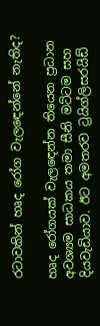රටාවකින් හෘද රෝග වැලඳෙන්නේ නැතිද?

හෘද රෝගයක් වැලඳෙන්න තියෙන ප්‍රධාන අවශ්‍යම සාධකය තමා සීනි මට්ටම සහ දියවැඩියාව. ඊට අමතරව ට්‍රයිග්ලිසරයිඩ්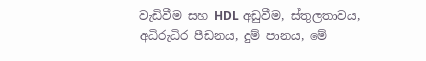වැඩිවීම සහ HDL අඩුවීම, ස්තුලතාවය, අධිරුධිර පීඩනය, දුම් පානය, මේ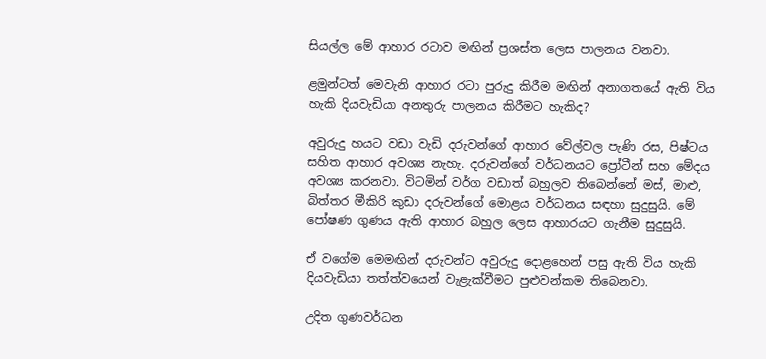සියල්ල මේ ආහාර රටාව මඟින් ප්‍රශස්ත ලෙස පාලනය වනවා.

ළමුන්ටත් මෙවැනි ආහාර රටා පුරුදු කිරීම මඟින් අනාගතයේ ඇති විය හැකි දියවැඩියා අනතුරු පාලනය කිරීමට හැකිද?

අවුරුදු හයට වඩා වැඩි දරුවන්ගේ ආහාර වේල්වල පැණි රස, පිෂ්ටය සහිත ආහාර අවශ්‍ය නැහැ. දරුවන්ගේ වර්ධනයට ප්‍රෝටීන් සහ මේදය අවශ්‍ය කරනවා. විටමින් වර්ග වඩාත් බහුලව තිබෙන්නේ මස්, මාළු, බිත්තර මීකිරි කුඩා දරුවන්ගේ මොළය වර්ධනය සඳහා සුදුසුයි. මේ පෝෂණ ගුණය ඇති ආහාර බහුල ලෙස ආහාරයට ගැනීම සුදුසුයි.

ඒ වගේම මෙමඟින් දරුවන්ට අවුරුදු දොළහෙන් පසු ඇති විය හැකි දියවැඩියා තත්ත්වයෙන් වැළැක්වීමට පුළුවන්කම තිබෙනවා.

උදිත ගුණවර්ධන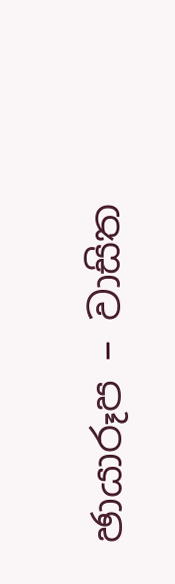ඡායාරූප – වාසිත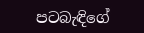පටබැඳිගේ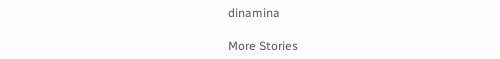dinamina

More Stories